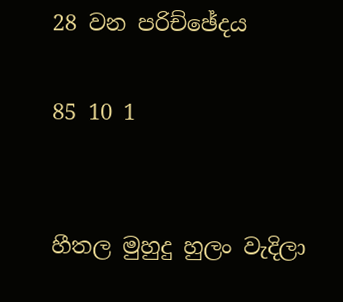28 වන පරිච්ඡේදය

85 10 1


හීතල මුහුදු හුලං වැදිලා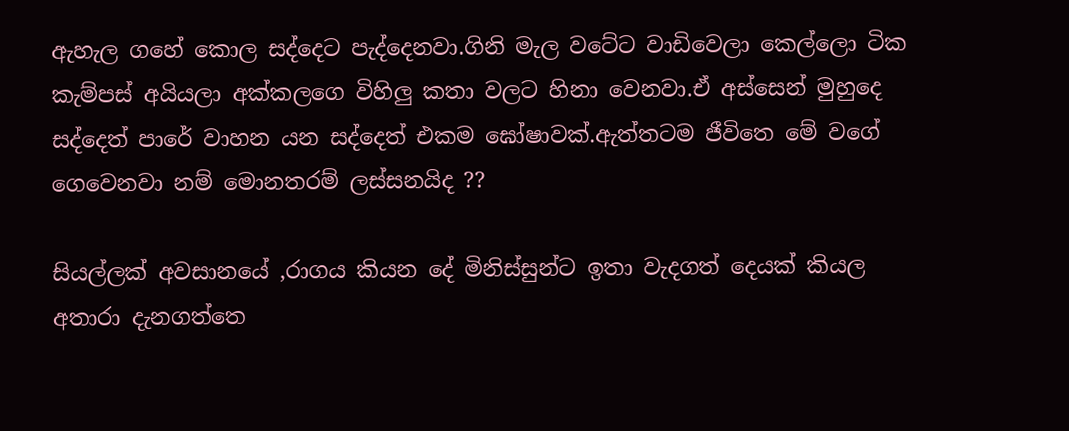ඇහැල ගහේ කොල සද්දෙට පැද්දෙනවා.ගිනි මැල වටේට වාඩිවෙලා කෙල්ලො ටික කැම්පස් අයියලා අක්කලගෙ විහිලු කතා වලට හිනා වෙනවා.ඒ අස්සෙන් මුහුදෙ සද්දෙත් පාරේ වාහන යන සද්දෙත් එකම ඝෝෂාවක්.ඇත්තටම ජීවිතෙ මේ වගේ ගෙවෙනවා නම් මොනතරම් ලස්සනයිද ??

සියල්ලක් අවසානයේ ,රාගය කියන දේ මිනිස්සුන්ට ඉතා වැදගත් දෙයක් කියල අතාරා දැනගත්තෙ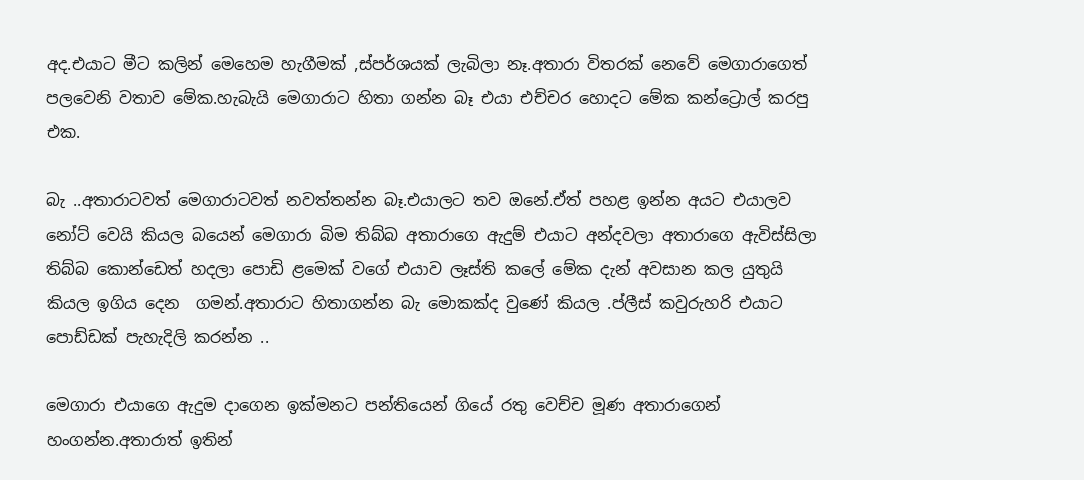අද.එයාට මීට කලින් මෙහෙම හැගීමක් ,ස්පර්ශයක් ලැබිලා නෑ.අතාරා විතරක් නෙවේ මෙගාරාගෙත් පලවෙනි වතාව මේක.හැබැයි මෙගාරාට හිතා ගන්න බෑ එයා එච්චර හොදට මේක කන්ට්‍රොල් කරපු එක.

බැ ..අතාරාටවත් මෙගාරාටවත් නවත්තන්න බෑ.එයාලට තව ඔනේ.ඒත් පහළ ඉන්න අයට එයාලව නෝට් වෙයි කියල බයෙන් මෙගාරා බිම තිබ්බ අතාරාගෙ ඇදුම් එයාට අන්දවලා අතාරාගෙ ඇවිස්සිලා තිබ්බ කොන්ඩෙත් හදලා පොඩි ළමෙක් වගේ එයාව ලෑස්ති කලේ මේක දැන් අවසාන කල යුතුයි කියල ඉගිය දෙන  ගමන්.අතාරාට හිතාගන්න බැ මොකක්ද වුණේ කියල .ප්ලීස් කවුරුහරි එයාට පොඩ්ඩක් පැහැදිලි කරන්න ..

මෙගාරා එයාගෙ ඇදුම දාගෙන ඉක්මනට පන්තියෙන් ගියේ රතු වෙච්ච මූණ අතාරාගෙන් හංගන්න.අතාරාත් ඉතින්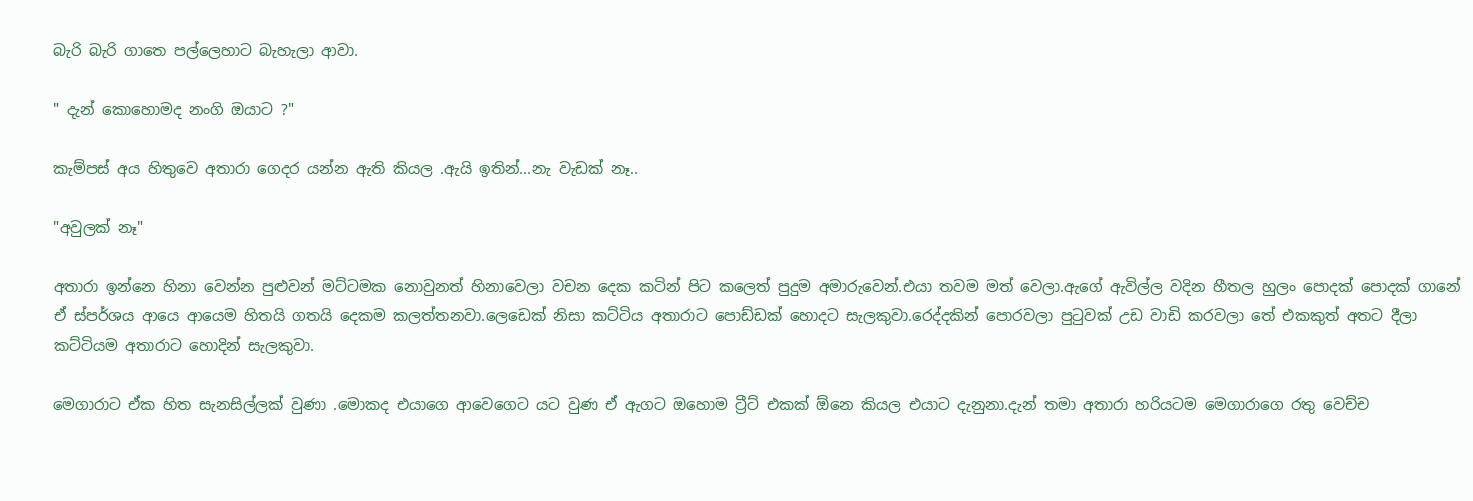බැරි බැරි ගාතෙ පල්ලෙහාට බැහැලා ආවා.

" දැන් කොහොමද නංගි ඔයාට ?"

කැම්පස් අය හිතුවෙ අතාරා ගෙදර යන්න ඇති කියල .ඇයි ඉතින්...නැ වැඩක් නෑ..

"අවුලක් නෑ"

අතාරා ඉන්නෙ හිනා වෙන්න පුළුවන් මට්ටමක නොවුනත් හිනාවෙලා වචන දෙක කටින් පිට කලෙත් පුදුම අමාරුවෙන්.එයා තවම මත් වෙලා.ඇගේ ඇවිල්ල වදින හීතල හුලං පොදක් පොදක් ගානේ ඒ ස්පර්ශය ආයෙ ආයෙම හිතයි ගතයි දෙකම කලත්තනවා.ලෙඩෙක් නිසා කට්ටිය අතාරාට පොඩ්ඩක් හොදට සැලකුවා.රෙද්දකින් පොරවලා පුටුවක් උඩ වාඩි කරවලා තේ එකකුත් අතට දීලා කට්ටියම අතාරාට හොදින් සැලකුවා.

මෙගාරාට ඒක හිත සැනසිල්ලක් වුණා .මොකද එයාගෙ ආවෙගෙට යට වුණ ඒ ඇගට ඔහොම ට්‍රීට් එකක් ඕනෙ කියල එයාට දැනුනා.දැන් තමා අතාරා හරියටම මෙගාරාගෙ රතු වෙච්ච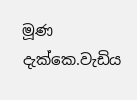මූණ දැක්කෙ.වැඩිය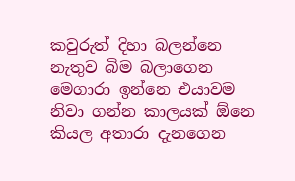කවුරුත් දිහා බලන්නෙ නැතුව බිම බලාගෙන මෙගාරා ඉන්නෙ එයාවම නිවා ගන්න කාලයක් ඕනෙ කියල අතාරා දැනගෙන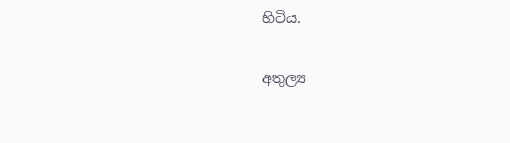හිටිය.

අතුල්‍ය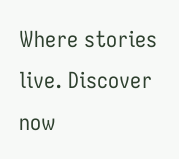Where stories live. Discover now